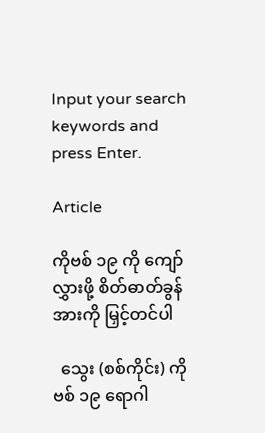Input your search keywords and press Enter.

Article

ကိုဗစ် ၁၉ ကို ကျော်လွှားဖို့ စိတ်ဓာတ်ခွန်အားကို မြှင့်တင်ပါ

  သွေး (စစ်ကိုင်း) ကိုဗစ် ၁၉ ရောဂါ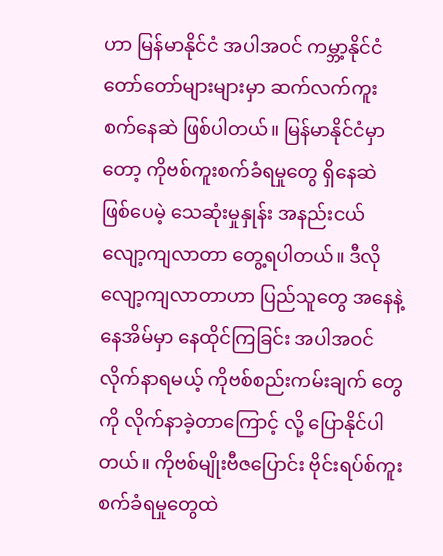ဟာ မြန်မာနိုင်ငံ အပါအဝင် ကမ္ဘာ့နိုင်ငံတော်တော်များများမှာ ဆက်လက်ကူးစက်နေဆဲ ဖြစ်ပါတယ်။ မြန်မာနိုင်ငံမှာတော့ ကိုဗစ်ကူးစက်ခံရမှုတွေ ရှိနေဆဲ ဖြစ်ပေမဲ့ သေဆုံးမှုနှုန်း အနည်းငယ်လျော့ကျလာတာ တွေ့ရပါတယ်။ ဒီလို လျော့ကျလာတာဟာ ပြည်သူတွေ အနေနဲ့ နေအိမ်မှာ နေထိုင်ကြခြင်း အပါအဝင် လိုက်နာရမယ့် ကိုဗစ်စည်းကမ်းချက် တွေကို လိုက်နာခဲ့တာကြောင့် လို့ ပြောနိုင်ပါတယ်။ ကိုဗစ်မျိုးဗီဇပြောင်း ဗိုင်းရပ်စ်ကူးစက်ခံရမှုတွေထဲ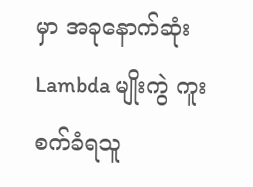မှာ အခုနောက်ဆုံး Lambda မျိုးကွဲ ကူးစက်ခံရသူ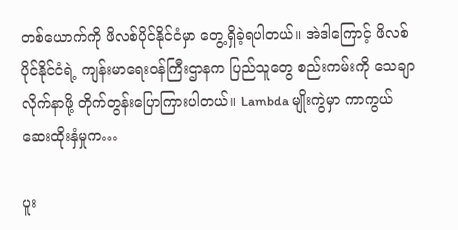တစ်ယောက်ကို ဖိလစ်ပိုင်နိုင်ငံမှာ တွေ့ရှိခဲ့ရပါတယ်။ အဲဒါကြောင့် ဖိလစ်ပိုင်နိုင်ငံရဲ့ ကျန်းမာရေးဝန်ကြီးဌာနက ပြည်သူတွေ စည်းကမ်းကို သေချာလိုက်နာဖို့ တိုက်တွန်းပြောကြားပါတယ်။ Lambda မျိုးကွဲမှာ ကာကွယ်ဆေးထိုးနှံမှုက…

ပူး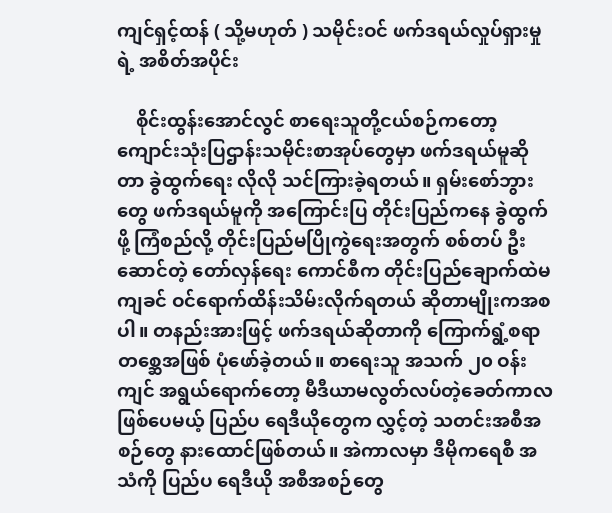ကျင်ရှင့်ထန် ( သို့မဟုတ် ) သမိုင်းဝင် ဖက်ဒရယ်လှုပ်ရှားမှုရဲ့ အစိတ်အပိုင်း

    စိုင်းထွန်းအောင်လွင် စာရေးသူတို့ငယ်စဉ်ကတော့ ကျောင်းသုံးပြဌာန်းသမိုင်းစာအုပ်တွေမှာ ဖက်ဒရယ်မူဆိုတာ ခွဲထွက်ရေး လိုလို သင်ကြားခဲ့ရတယ်။ ရှမ်းစော်ဘွားတွေ ဖက်ဒရယ်မူကို အကြောင်းပြ တိုင်းပြည်ကနေ ခွဲထွက်ဖို့ ကြံစည်လို့ တိုင်းပြည်မပြိုကွဲရေးအတွက် စစ်တပ် ဦးဆောင်တဲ့ တော်လှန်ရေး ကောင်စီက တိုင်းပြည်ချောက်ထဲမကျခင် ဝင်ရောက်ထိန်းသိမ်းလိုက်ရတယ် ဆိုတာမျိုးကအစပါ။ တနည်းအားဖြင့် ဖက်ဒရယ်ဆိုတာကို ကြောက်ရွံ့စရာ တစ္ဆေအဖြစ် ပုံဖော်ခဲ့တယ်။ စာရေးသူ အသက် ၂၀ ဝန်းကျင် အရွယ်ရောက်တော့ မီဒီယာမလွတ်လပ်တဲ့ခေတ်ကာလ ဖြစ်ပေမယ့် ပြည်ပ ရေဒီယိုတွေက လွှင့်တဲ့ သတင်းအစီအစဉ်တွေ နားထောင်ဖြစ်တယ်။ အဲကာလမှာ ဒီမိုကရေစီ အသံကို ပြည်ပ ရေဒီယို အစီအစဉ်တွေ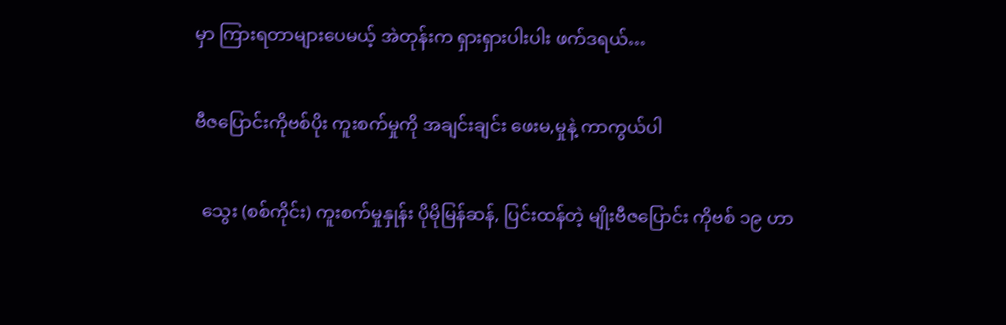မှာ ကြားရတာများပေမယ့် အဲတုန်းက ရှားရှားပါးပါး ဖက်ဒရယ်…

ဗီဇပြောင်းကိုဗစ်ပိုး ကူးစက်မှုကို အချင်းချင်း ဖေးမ,မှုနဲ့ ကာကွယ်ပါ

  သွေး (စစ်ကိုင်း) ကူးစက်မှုနှုန်း ပိုမိုမြန်ဆန်, ပြင်းထန်တဲ့ မျိုးဗီဇပြောင်း ကိုဗစ် ၁၉ ဟာ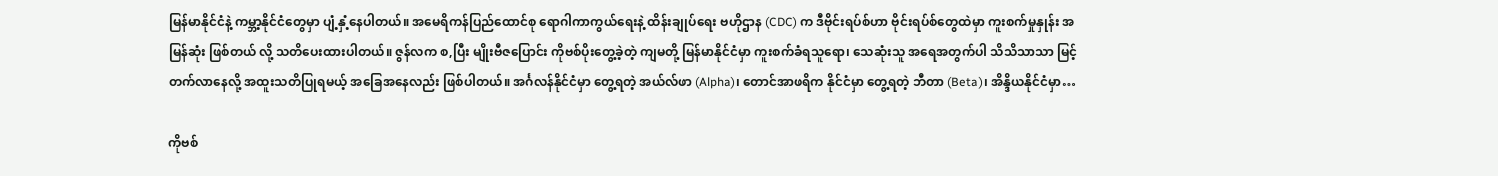မြန်မာနိုင်ငံနဲ့ ကမ္ဘာ့နိုင်ငံတွေမှာ ပျံ့နှံ့နေပါတယ်။ အမေရိကန်ပြည်ထောင်စု ရောဂါကာကွယ်ရေးနဲ့ ထိန်းချုပ်ရေး ဗဟိုဌာန (CDC) က ဒီဗိုင်းရပ်စ်ဟာ ဗိုင်းရပ်စ်တွေထဲမှာ ကူးစက်မှုနှုန်း အမြန်ဆုံး ဖြစ်တယ် လို့ သတိပေးထားပါတယ်။ ဇွန်လက စ,ပြီး မျိုးဗီဇပြောင်း ကိုဗစ်ပိုးတွေ့ခဲ့တဲ့ ကျမတို့ မြန်မာနိုင်ငံမှာ ကူးစက်ခံရသူရော၊ သေဆုံးသူ အရေအတွက်ပါ သိသိသာသာ မြင့်တက်လာနေလို့ အထူးသတိပြုရမယ့် အခြေအနေလည်း ဖြစ်ပါတယ်။ အင်္ဂလန်နိုင်ငံမှာ တွေ့ရတဲ့ အယ်လ်ဖာ (Alpha)၊ တောင်အာဖရိက နိုင်ငံမှာ တွေ့ရတဲ့ ဘီတာ (Beta)၊ အိန္ဒိယနိုင်ငံမှာ…

ကိုဗစ်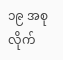၁၉ အစုလိုက်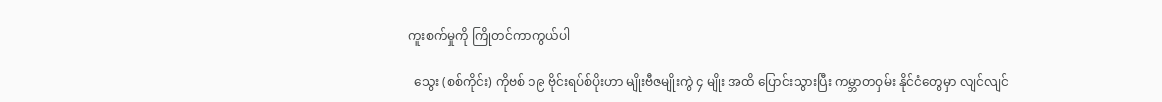ကူးစက်မှုကို ကြိုတင်ကာကွယ်ပါ

  သွေး (စစ်ကိုင်း) ကိုဗစ် ၁၉ ဗိုင်းရပ်စ်ပိုးဟာ မျိုးဗီဇမျိုးကွဲ ၄ မျိုး အထိ ပြောင်းသွားပြီး ကမ္ဘာတဝှမ်း နိုင်ငံတွေမှာ လျင်လျင်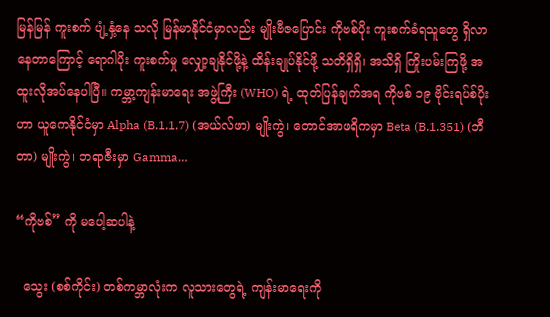မြန်မြန် ကူးစက် ပျံ့နှံ့နေ သလို မြန်မာနိုင်ငံမှာလည်း မျိုးဗီဇပြောင်း ကိုဗစ်ပိုး ကူးစက်ခံရသူတွေ ရှိလာနေတာကြောင့် ရောဂါပိုး ကူးစက်မှု လျှော့ချနိုင်ဖို့နဲ့ ထိန်းချုပ်နိုင်ဖို့ သတိရှိရှိ၊ အသိရှိ ကြိုးပမ်းကြဖို့ အထူးလိုအပ်နေပါပြီ။ ကမ္ဘာ့ကျန်းမာရေး အဖွဲ့ကြီး (WHO) ရဲ့ ထုတ်ပြန်ချက်အရ ကိုဗစ် ၁၉ ဗိုင်းရပ်စ်ပိုးဟာ ယူကေနိုင်ငံမှာ Alpha (B.1.1.7) (အယ်လ်ဖာ) မျိုးကွဲ၊ တောင်အာဖရိကမှာ Beta (B.1.351) (ဘီတာ) မျိုးကွဲ၊ ဘရာဇီးမှာ Gamma…

“ကိုဗစ်” ကို မပေါ့ဆပါနဲ့

  သွေး (စစ်ကိုင်း) တစ်ကမ္ဘာလုံးက လူသားတွေရဲ့ ကျန်းမာရေးကို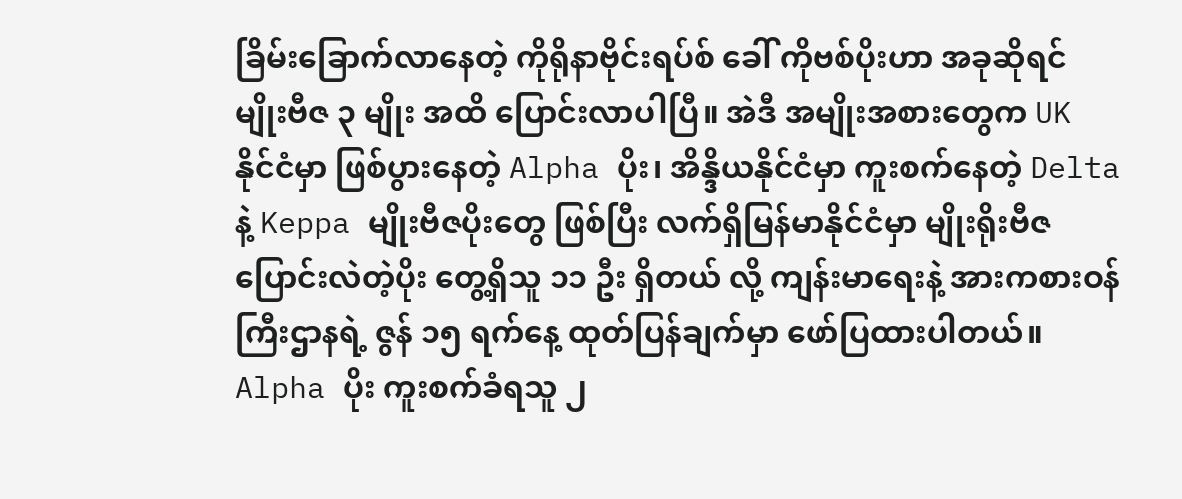ခြိမ်းခြောက်လာနေတဲ့ ကိုရိုနာဗိုင်းရပ်စ် ခေါ် ကိုဗစ်ပိုးဟာ အခုဆိုရင် မျိုးဗီဇ ၃ မျိုး အထိ ပြောင်းလာပါပြီ။ အဲဒီ အမျိုးအစားတွေက UK နိုင်ငံမှာ ဖြစ်ပွားနေတဲ့ Alpha ပိုး၊ အိန္ဒိယနိုင်ငံမှာ ကူးစက်နေတဲ့ Delta နဲ့ Keppa မျိုးဗီဇပိုးတွေ ဖြစ်ပြီး လက်ရှိမြန်မာနိုင်ငံမှာ မျိုးရိုးဗီဇပြောင်းလဲတဲ့ပိုး တွေ့ရှိသူ ၁၁ ဦး ရှိတယ် လို့ ကျန်းမာရေးနဲ့ အားကစားဝန်ကြီးဌာနရဲ့ ဇွန် ၁၅ ရက်နေ့ ထုတ်ပြန်ချက်မှာ ဖော်ပြထားပါတယ်။ Alpha ပိုး ကူးစက်ခံရသူ ၂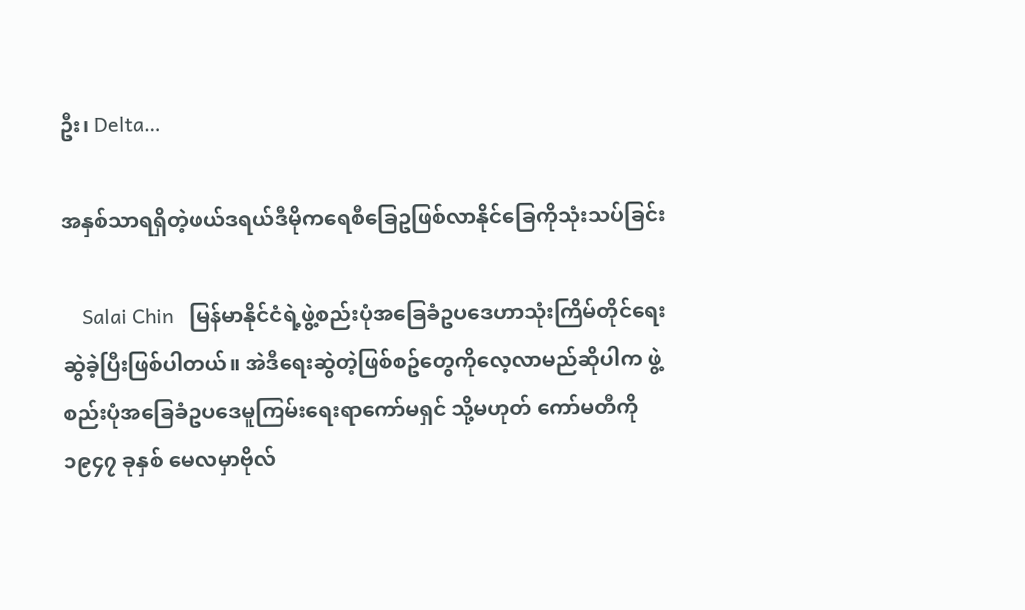ဦး၊ Delta…

အနှစ်သာရရှိတဲ့ဖယ်ဒရယ်ဒီမိုကရေစီခြေဥဖြစ်လာနိုင်ခြေကိုသုံးသပ်ခြင်း

    Salai Chin   မြန်မာနိုင်ငံရဲ့ဖွဲ့စည်းပုံအခြေခံဥပဒေဟာသုံးကြိမ်တိုင်ရေးဆွဲခဲ့ပြီးဖြစ်ပါတယ်။ အဲဒီရေးဆွဲတဲ့ဖြစ်စဥ်တွေကိုလေ့လာမည်ဆိုပါက ဖွဲ့စည်းပုံအခြေခံဥပဒေမူကြမ်းရေးရာကော်မရှင် သို့မဟုတ် ကော်မတီကို ၁၉၄၇ ခုနှစ် မေလမှာဗိုလ်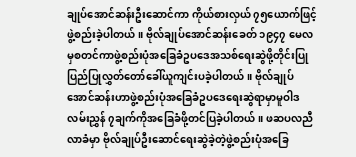ချုပ်အောင်ဆန်းဦးဆောင်ကာ ကိုယ်စားလှယ် ၇၅ယောက်ဖြင့်ဖွဲ့စည်းခဲ့ပါတယ်။ ဗိုလ်ချုပ်အောင်ဆန်းခေတ် ၁၉၄၇ မေလမှစတင်ကာဖွဲ့စည်းပုံအခြေခံဥပဒေအသစ်ရေးဆွဲဖို့တိုင်းပြုပြည်ပြုလွှတ်တော်ခေါ်ယူကျင်းပခဲ့ပါတယ်။ ဗိုလ်ချုပ်အောင်ဆန်းဟာဖွဲ့စည်းပုံအခြေခံဥပဒေရေးဆွဲရာမှာမူဝါဒလမ်းညွှန် ၇ချက်ကိုအခြေခံဖို့တင်ပြခဲ့ပါတယ်။ ဖဆပလညီလာခံမှာ ဗိုလ်ချုပ်ဦးဆောင်ရေးဆွဲခဲ့တဲ့ဖွဲ့စည်းပုံအခြေ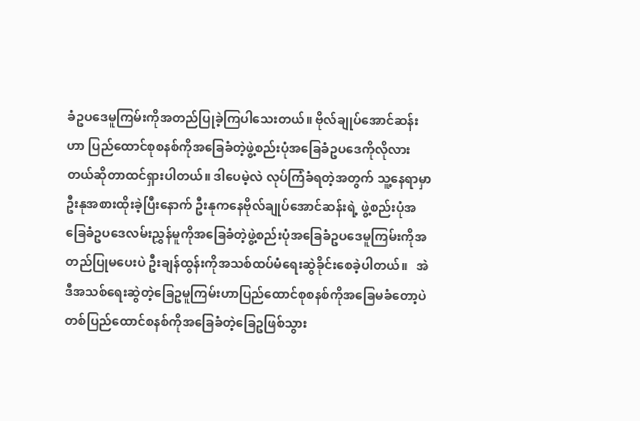ခံဥပဒေမူကြမ်းကိုအတည်ပြုခဲ့ကြပါသေးတယ်။ ဗိုလ်ချုပ်အောင်ဆန်းဟာ ပြည်ထောင်စုစနစ်ကိုအခြေခံတဲ့ဖွဲ့စည်းပုံအခြေခံဥပဒေကိုလိုလားတယ်ဆိုတာထင်ရှားပါတယ်။ ဒါပေမဲ့လဲ လုပ်ကြံခံရတဲ့အတွက် သူ့နေရာမှာ ဦးနုအစားထိုးခဲ့ပြီးနောက် ဦးနုကနေဗိုလ်ချုပ်အောင်ဆန်းရဲ့ ဖွဲ့စည်းပုံအခြေခံဥပဒေလမ်းညွှန်မူကိုအခြေခံတဲ့ဖွဲ့စည်းပုံအခြေခံဥပဒေမူကြမ်းကိုအတည်ပြုမပေးပဲ ဦးချန်ထွန်းကိုအသစ်ထပ်မံရေးဆွဲခိုင်းစေခဲ့ပါတယ်။   အဲဒီအသစ်ရေးဆွဲတဲ့ခြေဥမူကြမ်းဟာပြည်ထောင်စုစနစ်ကိုအခြေမခံတော့ပဲတစ်ပြည်ထောင်စနစ်ကိုအခြေခံတဲ့ခြေဥဖြစ်သွား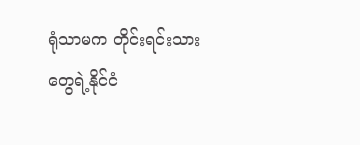ရုံသာမက တိုင်းရင်းသားတွေရဲ့နိုင်ငံ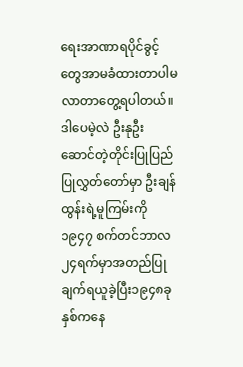ရေးအာဏာရပိုင်ခွင့်တွေအာမခံထားတာပါမလာတာတွေ့ရပါတယ်။ ဒါပေမဲ့လဲ ဦးနုဦးဆောင်တဲ့တိုင်းပြုပြည်ပြုလွှတ်တော်မှာ ဦးချန်ထွန်းရဲ့မူကြမ်းကို ၁၉၄၇ စက်တင်ဘာလ၂၄ရက်မှာအတည်ပြုချက်ရယူခဲ့ပြီး၁၉၄၈ခုနှစ်ကနေ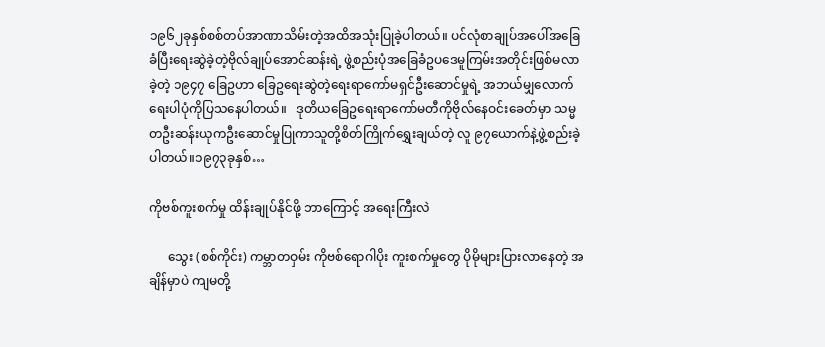၁၉၆၂ခုနှစ်စစ်တပ်အာဏာသိမ်းတဲ့အထိအသုံးပြုခဲ့ပါတယ်။ ပင်လုံစာချုပ်အပေါ်အခြေခံပြီးရေးဆွဲခဲ့တဲ့ဗိုလ်ချုပ်အောင်ဆန်းရဲ့ ဖွဲ့စည်းပုံအခြေခံဥပဒေမူကြမ်းအတိုင်းဖြစ်မလာခဲ့တဲ့ ၁၉၄၇ ခြေဥဟာ ခြေဥရေးဆွဲတဲ့ရေးရာကော်မရှင်ဦးဆောင်မှုရဲ့ အဘယ်မျှလောက်ရေးပါပုံကိုပြသနေပါတယ်။   ဒုတိယခြေဥရေးရာကော်မတီကိုဗိုလ်နေဝင်းခေတ်မှာ သမ္မတဦးဆန်းယုကဦးဆောင်မှုပြုကာသူတို့စိတ်ကြိုက်ရွှေးချယ်တဲ့ လူ ၉၇ယောက်နဲ့ဖွဲ့စည်းခဲ့ပါတယ်။၁၉၇၃ခုနှစ်…

ကိုဗစ်ကူးစက်မှု ထိန်းချုပ်နိုင်ဖို့ ဘာကြောင့် အရေးကြီးလဲ

      သွေး (စစ်ကိုင်း) ကမ္ဘာတဝှမ်း ကိုဗစ်ရောဂါပိုး ကူးစက်မှုတွေ ပိုမိုများပြားလာနေတဲ့ အချိန်မှာပဲ ကျမတို့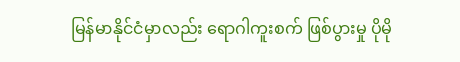မြန်မာနိုင်ငံမှာလည်း ရောဂါကူးစက် ဖြစ်ပွားမှု ပိုမို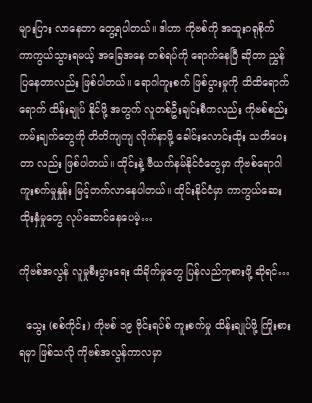များပြား လာနေတာ တွေ့ရပါတယ်။ ဒါဟာ ကိုဗစ်ကို အထူးဂရုစိုက် ကာကွယ်သွားရမယ့် အခြေအနေ တစ်ရပ်ကို ရောက်နေပြီ ဆိုတာ ညွှန်ပြနေတာလည်း ဖြစ်ပါတယ်။ ရောဂါကူးစက် ဖြစ်ပွားမှုကို ထိထိရောက်ရောက် ထိန်းချုပ် နိုင်ဖို့ အတွက် လူတစ်ဦးချင်းစီကလည်း ကိုဗစ်စည်းကမ်းချက်တွေကို တိတိကျကျ လိုက်နာဖို့ ခေါင်းလောင်းထိုး သတိပေးတာ လည်း ဖြစ်ပါတယ်။ ထိုင်းနဲ့ ဗီယက်နမ်နိုင်ငံတွေမှာ ကိုဗစ်ရောဂါ ကူးစက်မှုနှုန်း မြင့်တက်လာနေပါတယ်။ ထိုင်းနိုင်ငံမှာ ကာကွယ်ဆေး ထိုးနှံမှုတွေ လုပ်ဆောင်နေပေမဲ့…

ကိုဗစ်အလွန် လူမှုစီးပွားရေး ထိခိုက်မှုတွေ ပြန်လည်ကုစားဖို့ ဆိုရင်…

  သွေး (စစ်ကိုင်း) ကိုဗစ် ၁၉ ဗိုင်းရပ်စ် ကူးစက်မှု ထိန်းချုပ်ဖို့ ကြိုးစားရမှာ ဖြစ်သလို ကိုဗစ်အလွန်ကာလမှာ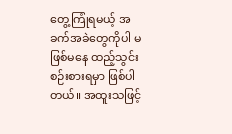တွေ့ကြုံရမယ့် အခက်အခဲတွေကိုပါ မဖြစ်မနေ ထည့်သွင်းစဉ်းစားရမှာ ဖြစ်ပါတယ်။ အထူးသဖြင့်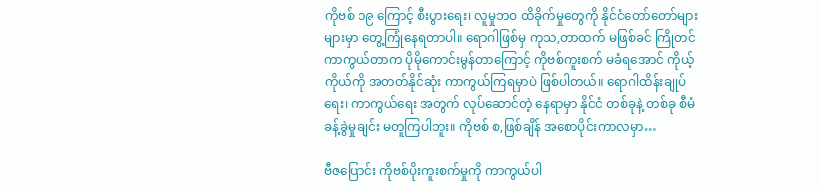ကိုဗစ် ၁၉ ကြောင့် စီးပွားရေး၊ လူမှုဘဝ ထိခိုက်မှုတွေကို နိုင်ငံတော်တော်များများမှာ တွေ့ကြုံနေရတာပါ။ ရောဂါဖြစ်မှ ကုသ,တာထက် မဖြစ်ခင် ကြိုတင် ကာကွယ်တာက ပိုမိုကောင်းမွန်တာကြောင့် ကိုဗစ်ကူးစက် မခံရအောင် ကိုယ့်ကိုယ်ကို အတတ်နိုင်ဆုံး ကာကွယ်ကြရမှာပဲ ဖြစ်ပါတယ်။ ရောဂါထိန်းချုပ်ရေး၊ ကာကွယ်ရေး အတွက် လုပ်ဆောင်တဲ့ နေရာမှာ နိုင်ငံ တစ်ခုနဲ့ တစ်ခု စီမံခန့်ခွဲမှုချင်း မတူကြပါဘူး။ ကိုဗစ် စ,ဖြစ်ချိန် အစောပိုင်းကာလမှာ…

ဗီဇပြောင်း ကိုဗစ်ပိုးကူးစက်မှုကို ကာကွယ်ပါ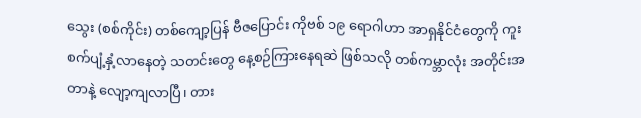သွေး (စစ်ကိုင်း) တစ်ကျော့ပြန် ဗီဇပြောင်း ကိုဗစ် ၁၉ ရောဂါဟာ အာရှနိုင်ငံတွေကို ကူးစက်ပျံ့နှံ့လာနေတဲ့ သတင်းတွေ နေ့စဉ်ကြားနေရဆဲ ဖြစ်သလို တစ်ကမ္ဘာလုံး အတိုင်းအတာနဲ့ လျော့ကျလာပြီ၊ တား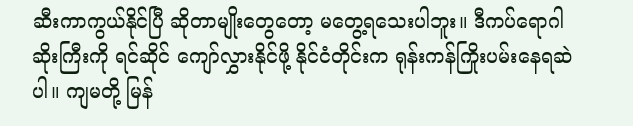ဆီးကာကွယ်နိုင်ပြီ ဆိုတာမျိုးတွေတော့ မတွေ့ရသေးပါဘူး။ ဒီကပ်ရောဂါဆိုးကြီးကို ရင်ဆိုင် ကျော်လွှားနိုင်ဖို့ နိုင်ငံတိုင်းက ရုန်းကန်ကြိုးပမ်းနေရဆဲပါ။ ကျမတို့ မြန်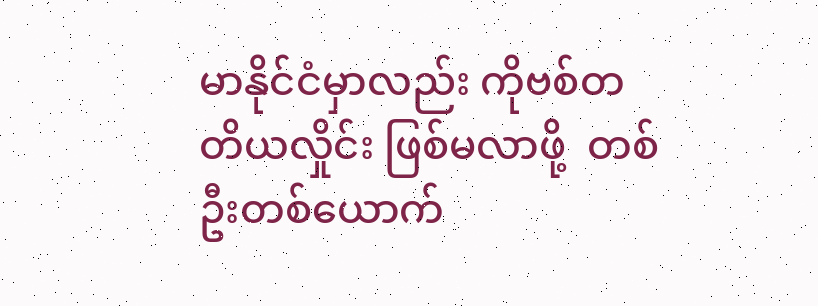မာနိုင်ငံမှာလည်း ကိုဗစ်တတိယလှိုင်း ဖြစ်မလာဖို့  တစ်ဦးတစ်ယောက်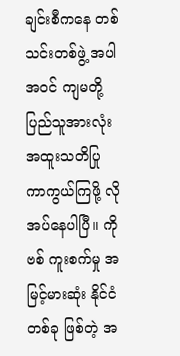ချင်းစီကနေ တစ်သင်းတစ်ဖွဲ့ အပါအဝင် ကျမတို့ ပြည်သူအားလုံး အထူးသတိပြု ကာကွယ်ကြဖို့ လိုအပ်နေပါပြီ။ ကိုဗစ် ကူးစက်မှု အမြင့်မားဆုံး နိုင်ငံတစ်ခု ဖြစ်တဲ့ အ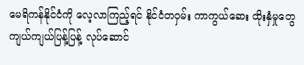မေရိကန်နိုင်ငံကို လေ့လာကြည့်ရင် နိုင်ငံတဝှမ်း ကာကွယ်ဆေး ထိုးနှံမှုတွေ ကျယ်ကျယ်ပြန့်ပြန့် လုပ်ဆောင်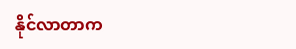နိုင်လာတာက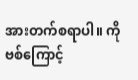အားတက်စရာပါ။ ကိုဗစ်ကြောင့်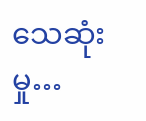သေဆုံးမှု…